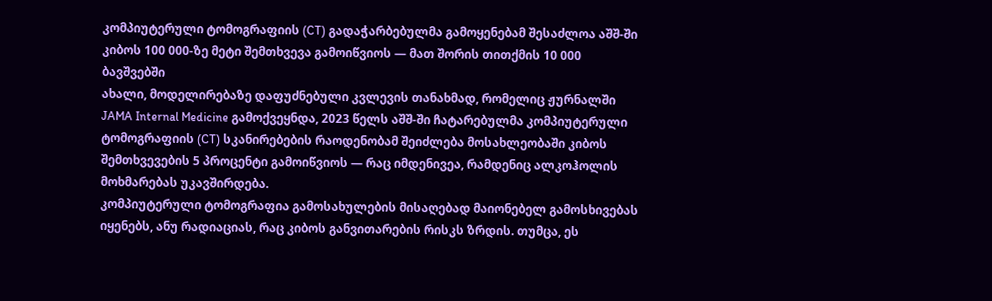კომპიუტერული ტომოგრაფიის (CT) გადაჭარბებულმა გამოყენებამ შესაძლოა აშშ-ში კიბოს 100 000-ზე მეტი შემთხვევა გამოიწვიოს — მათ შორის თითქმის 10 000 ბავშვებში
ახალი, მოდელირებაზე დაფუძნებული კვლევის თანახმად, რომელიც ჟურნალში JAMA Internal Medicine გამოქვეყნდა, 2023 წელს აშშ-ში ჩატარებულმა კომპიუტერული ტომოგრაფიის (CT) სკანირებების რაოდენობამ შეიძლება მოსახლეობაში კიბოს შემთხვევების 5 პროცენტი გამოიწვიოს — რაც იმდენივეა, რამდენიც ალკოჰოლის მოხმარებას უკავშირდება.
კომპიუტერული ტომოგრაფია გამოსახულების მისაღებად მაიონებელ გამოსხივებას იყენებს, ანუ რადიაციას, რაც კიბოს განვითარების რისკს ზრდის. თუმცა, ეს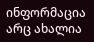ინფორმაცია არც ახალია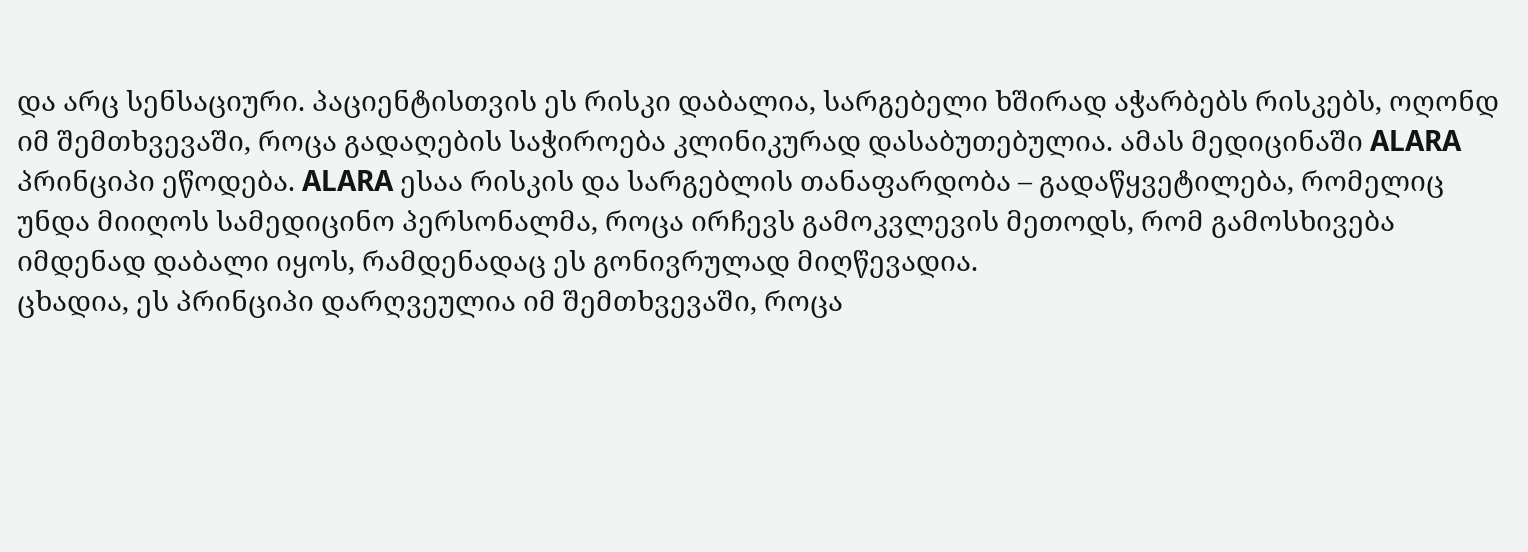და არც სენსაციური. პაციენტისთვის ეს რისკი დაბალია, სარგებელი ხშირად აჭარბებს რისკებს, ოღონდ იმ შემთხვევაში, როცა გადაღების საჭიროება კლინიკურად დასაბუთებულია. ამას მედიცინაში ALARA პრინციპი ეწოდება. ALARA ესაა რისკის და სარგებლის თანაფარდობა – გადაწყვეტილება, რომელიც უნდა მიიღოს სამედიცინო პერსონალმა, როცა ირჩევს გამოკვლევის მეთოდს, რომ გამოსხივება იმდენად დაბალი იყოს, რამდენადაც ეს გონივრულად მიღწევადია.
ცხადია, ეს პრინციპი დარღვეულია იმ შემთხვევაში, როცა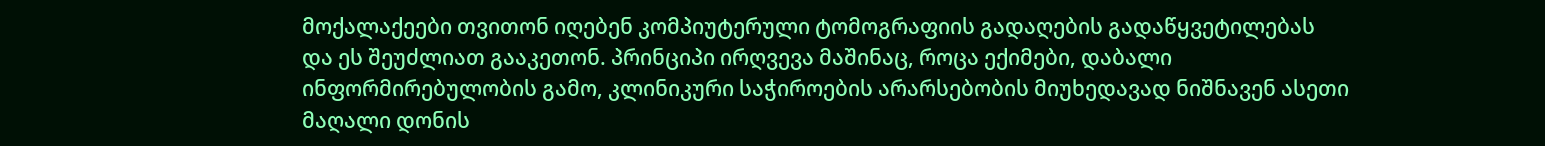მოქალაქეები თვითონ იღებენ კომპიუტერული ტომოგრაფიის გადაღების გადაწყვეტილებას და ეს შეუძლიათ გააკეთონ. პრინციპი ირღვევა მაშინაც, როცა ექიმები, დაბალი ინფორმირებულობის გამო, კლინიკური საჭიროების არარსებობის მიუხედავად ნიშნავენ ასეთი მაღალი დონის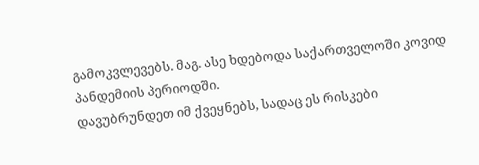გამოკვლევებს. მაგ. ასე ხდებოდა საქართველოში კოვიდ პანდემიის პერიოდში.
დავუბრუნდეთ იმ ქვეყნებს, სადაც ეს რისკები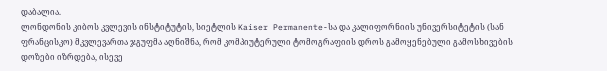დაბალია.
ლონდონის კიბოს კვლევის ინსტიტუტის, სიეტლის Kaiser Permanente-სა და კალიფორნიის უნივერსიტეტის (სან ფრანცისკო) მკვლევართა ჯგუფმა აღნიშნა, რომ კომპიუტერული ტომოგრაფიის დროს გამოყენებული გამოსხივების დოზები იზრდება, ისევე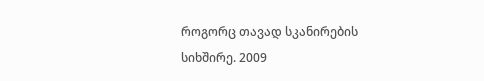როგორც თავად სკანირების სიხშირე. 2009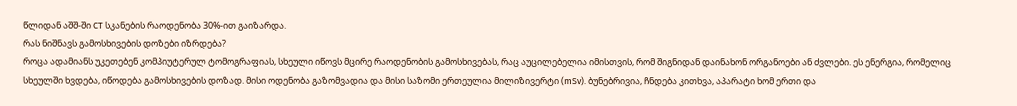წლიდან აშშ-ში CT სკანების რაოდენობა 30%-ით გაიზარდა.
რას ნიშნავს გამოსხივების დოზები იზრდება?
როცა ადამიანს უკეთებენ კომპიუტერულ ტომოგრაფიას, სხეული იწოვს მცირე რაოდენობის გამოსხივებას, რაც აუცილებელია იმისთვის, რომ შიგნიდან დაინახონ ორგანოები ან ძვლები. ეს ენერგია, რომელიც სხეულში ხვდება, იწოდება გამოსხივების დოზად. მისი ოდენობა გაზომვადია და მისი საზომი ერთეულია მილიზივერტი (mSv). ბუნებრივია, ჩნდება კითხვა, აპარატი ხომ ერთი და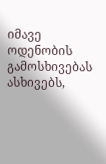იმავე ოდენობის გამოსხივებას ასხივებს,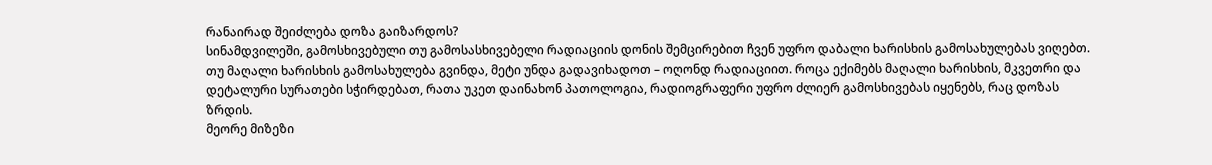რანაირად შეიძლება დოზა გაიზარდოს?
სინამდვილეში, გამოსხივებული თუ გამოსასხივებელი რადიაციის დონის შემცირებით ჩვენ უფრო დაბალი ხარისხის გამოსახულებას ვიღებთ. თუ მაღალი ხარისხის გამოსახულება გვინდა, მეტი უნდა გადავიხადოთ – ოღონდ რადიაციით. როცა ექიმებს მაღალი ხარისხის, მკვეთრი და დეტალური სურათები სჭირდებათ, რათა უკეთ დაინახონ პათოლოგია, რადიოგრაფერი უფრო ძლიერ გამოსხივებას იყენებს, რაც დოზას ზრდის.
მეორე მიზეზი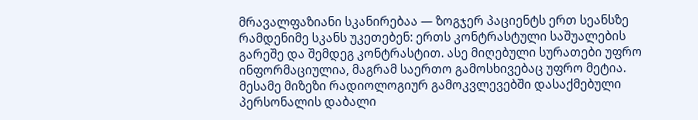მრავალფაზიანი სკანირებაა — ზოგჯერ პაციენტს ერთ სეანსზე რამდენიმე სკანს უკეთებენ: ერთს კონტრასტული საშუალების გარეშე და შემდეგ კონტრასტით. ასე მიღებული სურათები უფრო ინფორმაციულია, მაგრამ საერთო გამოსხივებაც უფრო მეტია.
მესამე მიზეზი რადიოლოგიურ გამოკვლევებში დასაქმებული პერსონალის დაბალი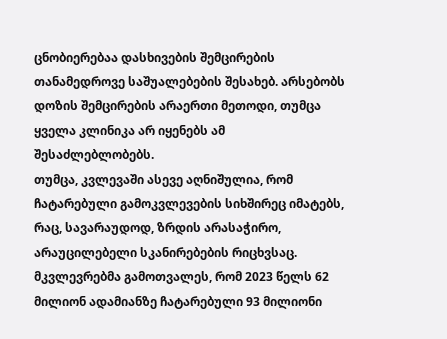ცნობიერებაა დასხივების შემცირების თანამედროვე საშუალებების შესახებ. არსებობს დოზის შემცირების არაერთი მეთოდი, თუმცა ყველა კლინიკა არ იყენებს ამ შესაძლებლობებს.
თუმცა, კვლევაში ასევე აღნიშულია, რომ ჩატარებული გამოკვლევების სიხშირეც იმატებს, რაც, სავარაუდოდ, ზრდის არასაჭირო, არაუცილებელი სკანირებების რიცხვსაც.
მკვლევრებმა გამოთვალეს, რომ 2023 წელს 62 მილიონ ადამიანზე ჩატარებული 93 მილიონი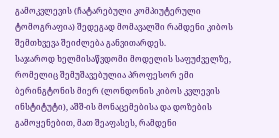გამოკვლევის (ჩატარებული კომპიუტერული ტომოგრაფია) შედეგად მომავალში რამდენი კიბოს შემთხვევა შეიძლება განვითარდეს.
საჯაროდ ხელმისაწვდომი მოდელის საფუძველზე, რომელიც შემუშავებულია პროფესორ ემი ბერინგტონის მიერ (ლონდონის კიბოს კვლევის ინსტიტუტი), აშშ-ის მონაცემებისა და დოზების გამოყენებით, მათ შეაფასეს, რამდენი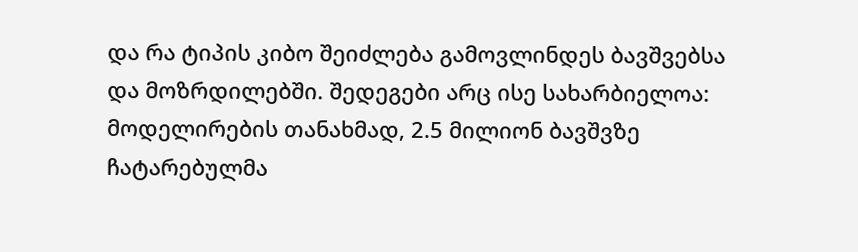და რა ტიპის კიბო შეიძლება გამოვლინდეს ბავშვებსა და მოზრდილებში. შედეგები არც ისე სახარბიელოა:
მოდელირების თანახმად, 2.5 მილიონ ბავშვზე ჩატარებულმა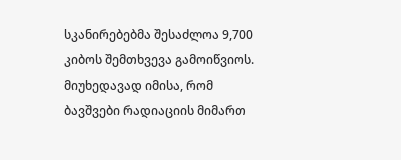სკანირებებმა შესაძლოა 9,700 კიბოს შემთხვევა გამოიწვიოს. მიუხედავად იმისა, რომ ბავშვები რადიაციის მიმართ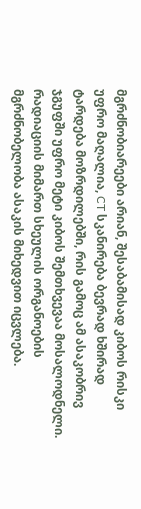მგრძნობიარეები არიან, შესაბამისად კიბოს რისკი უფრო მაღალია, CT სკანირება ბევრად ხშირად ტარდება მოზრდილებში, რის გამოც ამ ასაკობრივ ჯგუფში უფრო მეტი კიბოს შემთხვევაა მოსალოდნელი.
რადიაციის მიმართ სხეულის ორგანოების მგრძნობელობა ასაკის მიხედვით იცვლება.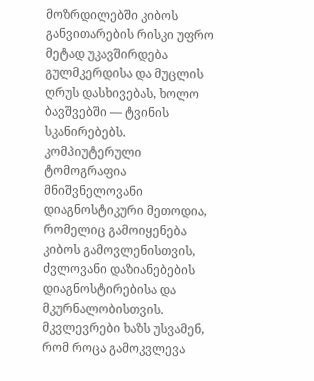მოზრდილებში კიბოს განვითარების რისკი უფრო მეტად უკავშირდება გულმკერდისა და მუცლის ღრუს დასხივებას, ხოლო ბავშვებში — ტვინის სკანირებებს.
კომპიუტერული ტომოგრაფია მნიშვნელოვანი დიაგნოსტიკური მეთოდია, რომელიც გამოიყენება კიბოს გამოვლენისთვის, ძვლოვანი დაზიანებების დიაგნოსტირებისა და მკურნალობისთვის. მკვლევრები ხაზს უსვამენ, რომ როცა გამოკვლევა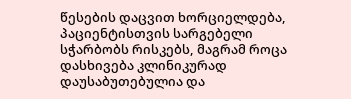წესების დაცვით ხორციელდება, პაციენტისთვის სარგებელი სჭარბობს რისკებს, მაგრამ როცა დასხივება კლინიკურად დაუსაბუთებულია და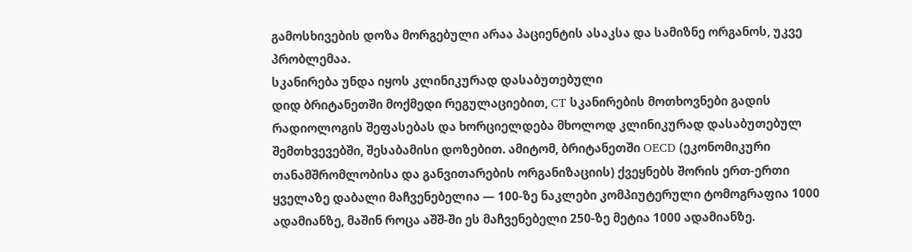გამოსხივების დოზა მორგებული არაა პაციენტის ასაკსა და სამიზნე ორგანოს, უკვე პრობლემაა.
სკანირება უნდა იყოს კლინიკურად დასაბუთებული
დიდ ბრიტანეთში მოქმედი რეგულაციებით, CT სკანირების მოთხოვნები გადის რადიოლოგის შეფასებას და ხორციელდება მხოლოდ კლინიკურად დასაბუთებულ შემთხვევებში, შესაბამისი დოზებით. ამიტომ, ბრიტანეთში OECD (ეკონომიკური თანამშრომლობისა და განვითარების ორგანიზაციის) ქვეყნებს შორის ერთ-ერთი ყველაზე დაბალი მაჩვენებელია — 100-ზე ნაკლები კომპიუტერული ტომოგრაფია 1000 ადამიანზე, მაშინ როცა აშშ-ში ეს მაჩვენებელი 250-ზე მეტია 1000 ადამიანზე.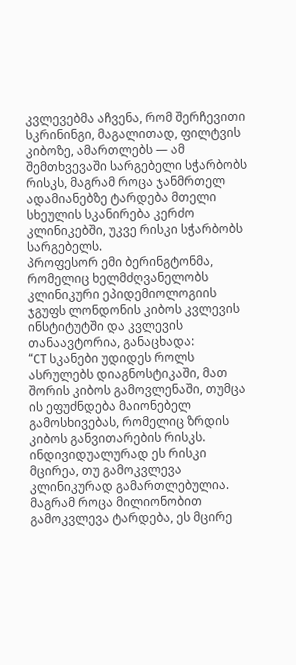კვლევებმა აჩვენა, რომ შერჩევითი სკრინინგი, მაგალითად, ფილტვის კიბოზე, ამართლებს — ამ შემთხვევაში სარგებელი სჭარბობს რისკს, მაგრამ როცა ჯანმრთელ ადამიანებზე ტარდება მთელი სხეულის სკანირება კერძო კლინიკებში, უკვე რისკი სჭარბობს სარგებელს.
პროფესორ ემი ბერინგტონმა, რომელიც ხელმძღვანელობს კლინიკური ეპიდემიოლოგიის ჯგუფს ლონდონის კიბოს კვლევის ინსტიტუტში და კვლევის თანაავტორია, განაცხადა:
“CT სკანები უდიდეს როლს ასრულებს დიაგნოსტიკაში, მათ შორის კიბოს გამოვლენაში, თუმცა ის ეფუძნდება მაიონებელ გამოსხივებას, რომელიც ზრდის კიბოს განვითარების რისკს. ინდივიდუალურად ეს რისკი მცირეა, თუ გამოკვლევა კლინიკურად გამართლებულია. მაგრამ როცა მილიონობით გამოკვლევა ტარდება, ეს მცირე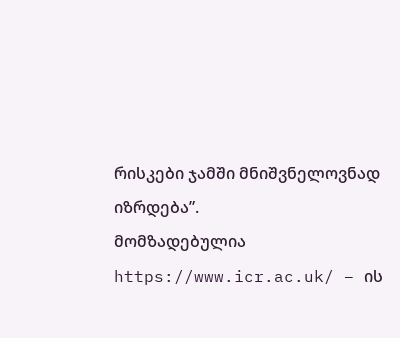რისკები ჯამში მნიშვნელოვნად იზრდება”.
მომზადებულია https://www.icr.ac.uk/ – ის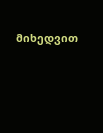მიხედვით